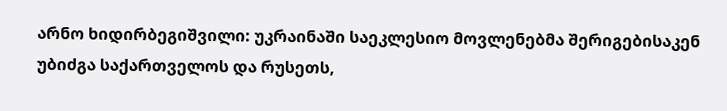არნო ხიდირბეგიშვილი: უკრაინაში საეკლესიო მოვლენებმა შერიგებისაკენ უბიძგა საქართველოს და რუსეთს,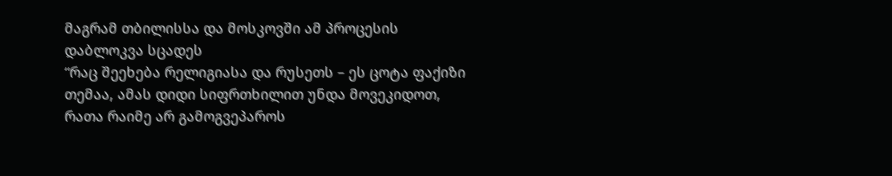მაგრამ თბილისსა და მოსკოვში ამ პროცესის დაბლოკვა სცადეს
“რაც შეეხება რელიგიასა და რუსეთს – ეს ცოტა ფაქიზი თემაა, ამას დიდი სიფრთხილით უნდა მოვეკიდოთ, რათა რაიმე არ გამოგვეპაროს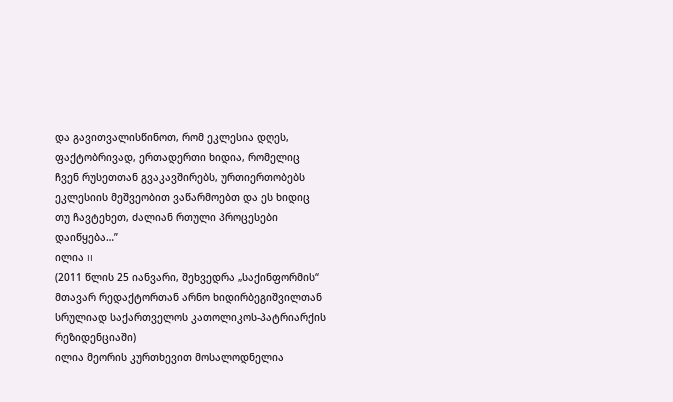და გავითვალისწინოთ, რომ ეკლესია დღეს, ფაქტობრივად, ერთადერთი ხიდია, რომელიც ჩვენ რუსეთთან გვაკავშირებს, ურთიერთობებს ეკლესიის მეშვეობით ვაწარმოებთ და ეს ხიდიც თუ ჩავტეხეთ, ძალიან რთული პროცესები დაიწყება…”
ილია II
(2011 წლის 25 იანვარი, შეხვედრა „საქინფორმის“ მთავარ რედაქტორთან არნო ხიდირბეგიშვილთან სრულიად საქართველოს კათოლიკოს-პატრიარქის რეზიდენციაში)
ილია მეორის კურთხევით მოსალოდნელია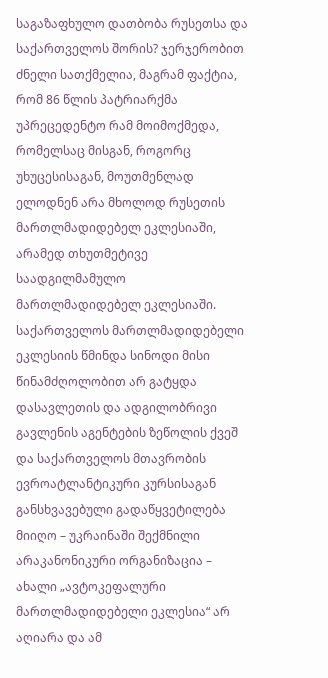საგაზაფხულო დათბობა რუსეთსა და საქართველოს შორის? ჯერჯერობით ძნელი სათქმელია, მაგრამ ფაქტია, რომ 86 წლის პატრიარქმა უპრეცედენტო რამ მოიმოქმედა, რომელსაც მისგან, როგორც უხუცესისაგან, მოუთმენლად ელოდნენ არა მხოლოდ რუსეთის მართლმადიდებელ ეკლესიაში, არამედ თხუთმეტივე საადგილმამულო მართლმადიდებელ ეკლესიაში. საქართველოს მართლმადიდებელი ეკლესიის წმინდა სინოდი მისი წინამძღოლობით არ გატყდა დასავლეთის და ადგილობრივი გავლენის აგენტების ზეწოლის ქვეშ და საქართველოს მთავრობის ევროატლანტიკური კურსისაგან განსხვავებული გადაწყვეტილება მიიღო – უკრაინაში შექმნილი არაკანონიკური ორგანიზაცია – ახალი „ავტოკეფალური მართლმადიდებელი ეკლესია“ არ აღიარა და ამ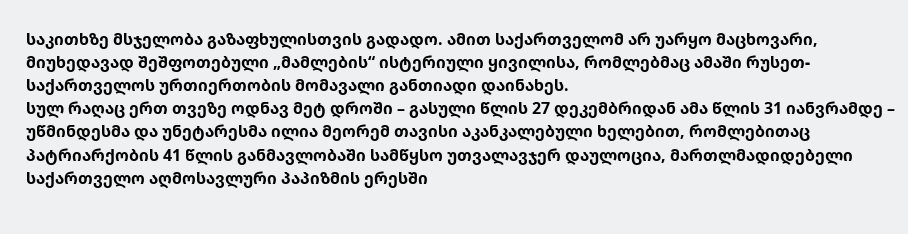საკითხზე მსჯელობა გაზაფხულისთვის გადადო. ამით საქართველომ არ უარყო მაცხოვარი, მიუხედავად შეშფოთებული „მამლების“ ისტერიული ყივილისა, რომლებმაც ამაში რუსეთ-საქართველოს ურთიერთობის მომავალი განთიადი დაინახეს.
სულ რაღაც ერთ თვეზე ოდნავ მეტ დროში – გასული წლის 27 დეკემბრიდან ამა წლის 31 იანვრამდე – უწმინდესმა და უნეტარესმა ილია მეორემ თავისი აკანკალებული ხელებით, რომლებითაც პატრიარქობის 41 წლის განმავლობაში სამწყსო უთვალავჯერ დაულოცია, მართლმადიდებელი საქართველო აღმოსავლური პაპიზმის ერესში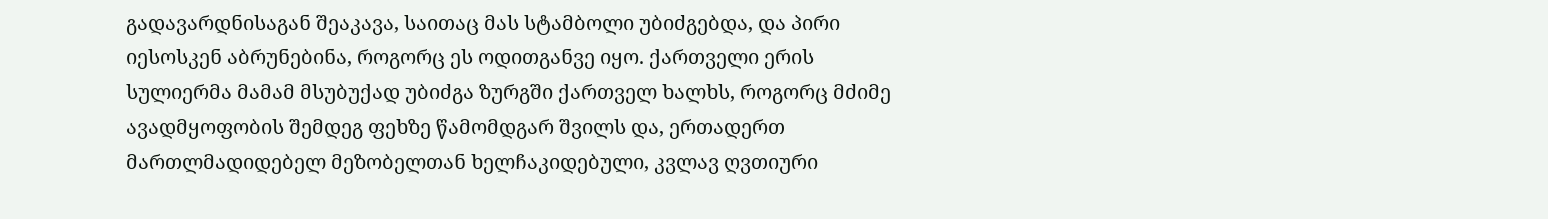გადავარდნისაგან შეაკავა, საითაც მას სტამბოლი უბიძგებდა, და პირი იესოსკენ აბრუნებინა, როგორც ეს ოდითგანვე იყო. ქართველი ერის სულიერმა მამამ მსუბუქად უბიძგა ზურგში ქართველ ხალხს, როგორც მძიმე ავადმყოფობის შემდეგ ფეხზე წამომდგარ შვილს და, ერთადერთ მართლმადიდებელ მეზობელთან ხელჩაკიდებული, კვლავ ღვთიური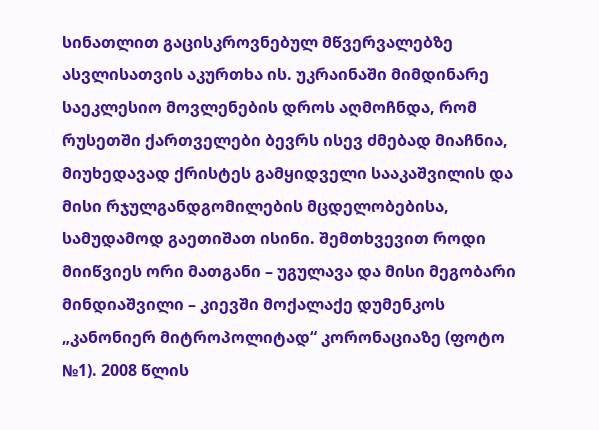სინათლით გაცისკროვნებულ მწვერვალებზე ასვლისათვის აკურთხა ის. უკრაინაში მიმდინარე საეკლესიო მოვლენების დროს აღმოჩნდა, რომ რუსეთში ქართველები ბევრს ისევ ძმებად მიაჩნია, მიუხედავად ქრისტეს გამყიდველი სააკაშვილის და მისი რჯულგანდგომილების მცდელობებისა, სამუდამოდ გაეთიშათ ისინი. შემთხვევით როდი მიიწვიეს ორი მათგანი – უგულავა და მისი მეგობარი მინდიაშვილი – კიევში მოქალაქე დუმენკოს „კანონიერ მიტროპოლიტად“ კორონაციაზე (ფოტო №1). 2008 წლის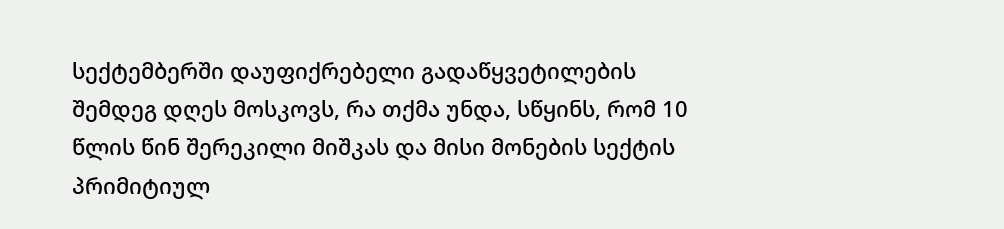სექტემბერში დაუფიქრებელი გადაწყვეტილების შემდეგ დღეს მოსკოვს, რა თქმა უნდა, სწყინს, რომ 10 წლის წინ შერეკილი მიშკას და მისი მონების სექტის პრიმიტიულ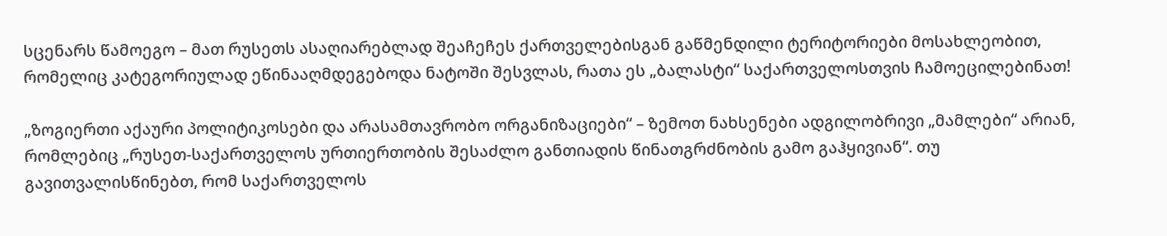სცენარს წამოეგო – მათ რუსეთს ასაღიარებლად შეაჩეჩეს ქართველებისგან გაწმენდილი ტერიტორიები მოსახლეობით, რომელიც კატეგორიულად ეწინააღმდეგებოდა ნატოში შესვლას, რათა ეს „ბალასტი“ საქართველოსთვის ჩამოეცილებინათ!

„ზოგიერთი აქაური პოლიტიკოსები და არასამთავრობო ორგანიზაციები“ – ზემოთ ნახსენები ადგილობრივი „მამლები“ არიან, რომლებიც „რუსეთ-საქართველოს ურთიერთობის შესაძლო განთიადის წინათგრძნობის გამო გაჰყივიან“. თუ გავითვალისწინებთ, რომ საქართველოს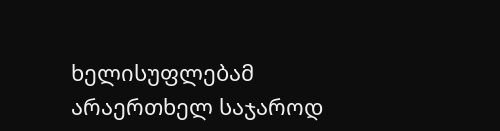ხელისუფლებამ არაერთხელ საჯაროდ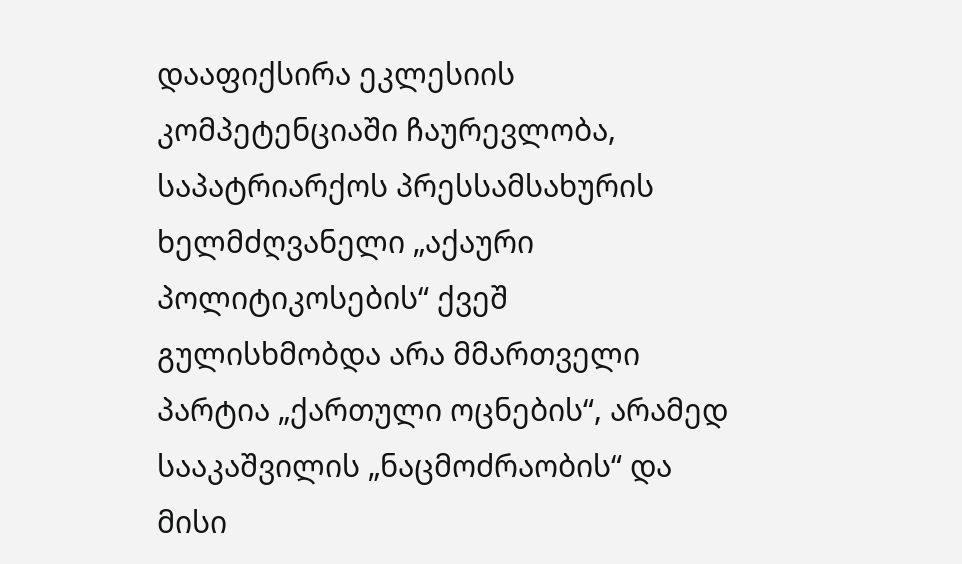დააფიქსირა ეკლესიის კომპეტენციაში ჩაურევლობა, საპატრიარქოს პრესსამსახურის ხელმძღვანელი „აქაური პოლიტიკოსების“ ქვეშ გულისხმობდა არა მმართველი პარტია „ქართული ოცნების“, არამედ სააკაშვილის „ნაცმოძრაობის“ და მისი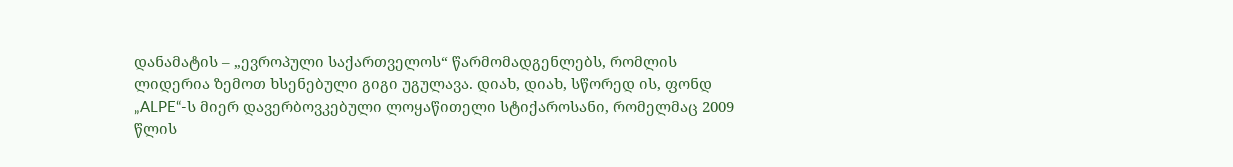დანამატის – „ევროპული საქართველოს“ წარმომადგენლებს, რომლის ლიდერია ზემოთ ხსენებული გიგი უგულავა. დიახ, დიახ, სწორედ ის, ფონდ „ALPE“-ს მიერ დავერბოვკებული ლოყაწითელი სტიქაროსანი, რომელმაც 2009 წლის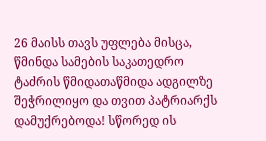26 მაისს თავს უფლება მისცა, წმინდა სამების საკათედრო ტაძრის წმიდათაწმიდა ადგილზე შეჭრილიყო და თვით პატრიარქს დამუქრებოდა! სწორედ ის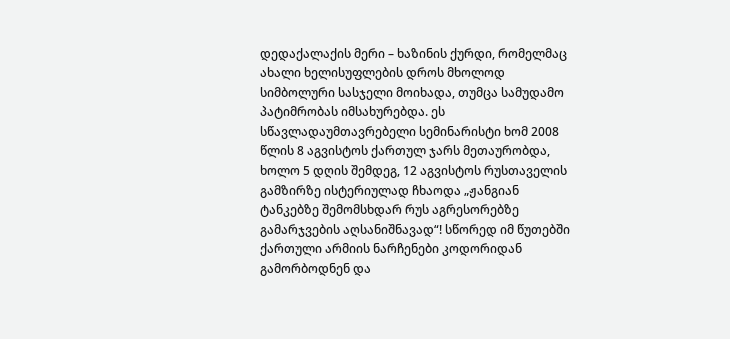დედაქალაქის მერი – ხაზინის ქურდი, რომელმაც ახალი ხელისუფლების დროს მხოლოდ სიმბოლური სასჯელი მოიხადა, თუმცა სამუდამო პატიმრობას იმსახურებდა. ეს სწავლადაუმთავრებელი სემინარისტი ხომ 2008 წლის 8 აგვისტოს ქართულ ჯარს მეთაურობდა, ხოლო 5 დღის შემდეგ, 12 აგვისტოს რუსთაველის გამზირზე ისტერიულად ჩხაოდა „ჟანგიან ტანკებზე შემომსხდარ რუს აგრესორებზე გამარჯვების აღსანიშნავად“! სწორედ იმ წუთებში ქართული არმიის ნარჩენები კოდორიდან გამორბოდნენ და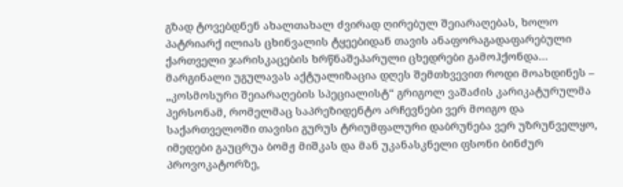გზად ტოვებდნენ ახალთახალ ძვირად ღირებულ შეიარაღებას, ხოლო პატრიარქ ილიას ცხინვალის ტყეებიდან თავის ანაფორაგადაფარებული ქართველი ჯარისკაცების ხრწნაშეპარული ცხედრები გამოჰქონდა…
მარგინალი უგულავას აქტუალიზაცია დღეს შემთხვევით როდი მოახდინეს – „კოსმოსური შეიარაღების სპეციალისტ“ გრიგოლ ვაშაძის კარიკატურულმა პერსონამ, რომელმაც საპრეზიდენტო არჩევნები ვერ მოიგო და საქართველოში თავისი გურუს ტრიუმფალური დაბრუნება ვერ უზრუნველყო, იმედები გაუცრუა ბომჟ მიშკას და მან უკანასკნელი ფსონი ბინძურ პროვოკატორზე,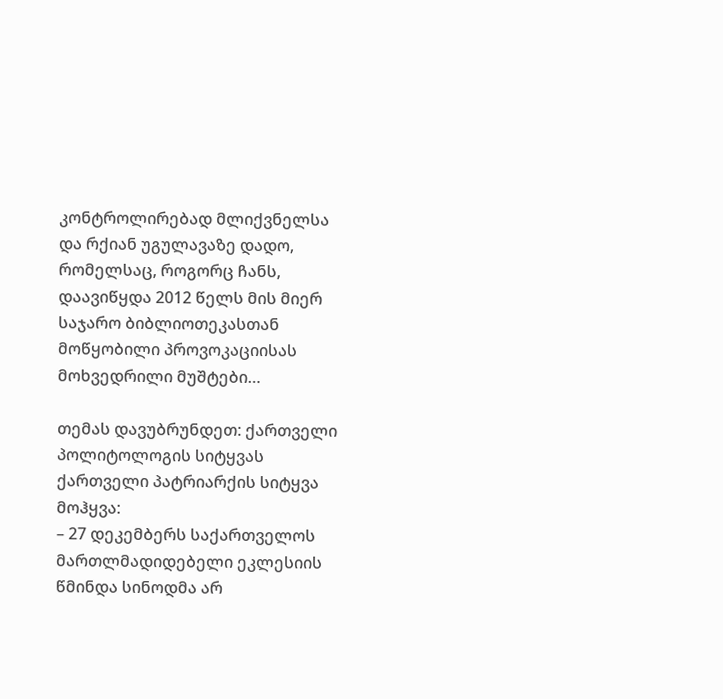კონტროლირებად მლიქვნელსა და რქიან უგულავაზე დადო, რომელსაც, როგორც ჩანს, დაავიწყდა 2012 წელს მის მიერ საჯარო ბიბლიოთეკასთან მოწყობილი პროვოკაციისას მოხვედრილი მუშტები…

თემას დავუბრუნდეთ: ქართველი პოლიტოლოგის სიტყვას ქართველი პატრიარქის სიტყვა მოჰყვა:
– 27 დეკემბერს საქართველოს მართლმადიდებელი ეკლესიის წმინდა სინოდმა არ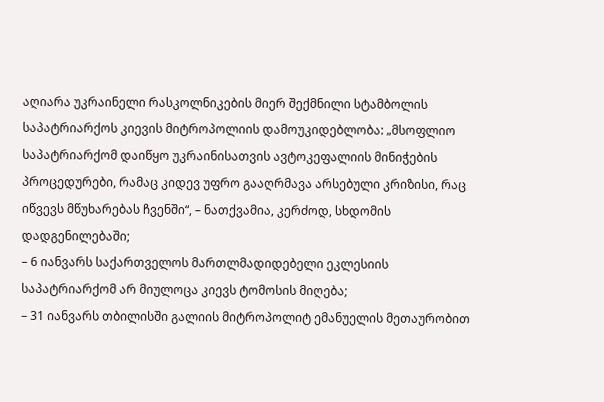აღიარა უკრაინელი რასკოლნიკების მიერ შექმნილი სტამბოლის საპატრიარქოს კიევის მიტროპოლიის დამოუკიდებლობა: „მსოფლიო საპატრიარქომ დაიწყო უკრაინისათვის ავტოკეფალიის მინიჭების პროცედურები, რამაც კიდევ უფრო გააღრმავა არსებული კრიზისი, რაც იწვევს მწუხარებას ჩვენში“, – ნათქვამია, კერძოდ, სხდომის დადგენილებაში;
– 6 იანვარს საქართველოს მართლმადიდებელი ეკლესიის საპატრიარქომ არ მიულოცა კიევს ტომოსის მიღება;
– 31 იანვარს თბილისში გალიის მიტროპოლიტ ემანუელის მეთაურობით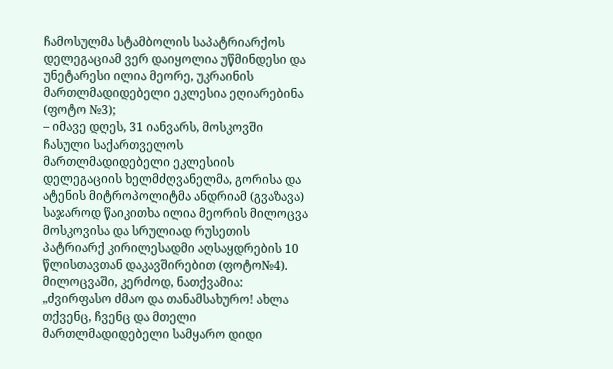ჩამოსულმა სტამბოლის საპატრიარქოს დელეგაციამ ვერ დაიყოლია უწმინდესი და უნეტარესი ილია მეორე, უკრაინის მართლმადიდებელი ეკლესია ეღიარებინა (ფოტო №3);
– იმავე დღეს, 31 იანვარს, მოსკოვში ჩასული საქართველოს მართლმადიდებელი ეკლესიის დელეგაციის ხელმძღვანელმა, გორისა და ატენის მიტროპოლიტმა ანდრიამ (გვაზავა) საჯაროდ წაიკითხა ილია მეორის მილოცვა მოსკოვისა და სრულიად რუსეთის პატრიარქ კირილესადმი აღსაყდრების 10 წლისთავთან დაკავშირებით (ფოტო№4). მილოცვაში, კერძოდ, ნათქვამია: „ძვირფასო ძმაო და თანამსახურო! ახლა თქვენც, ჩვენც და მთელი მართლმადიდებელი სამყარო დიდი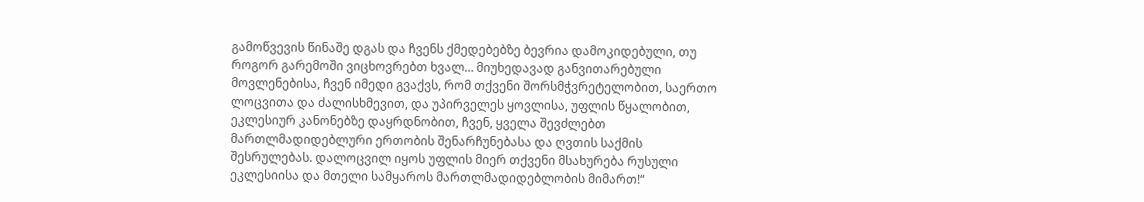გამოწვევის წინაშე დგას და ჩვენს ქმედებებზე ბევრია დამოკიდებული, თუ როგორ გარემოში ვიცხოვრებთ ხვალ… მიუხედავად განვითარებული მოვლენებისა, ჩვენ იმედი გვაქვს, რომ თქვენი შორსმჭვრეტელობით, საერთო ლოცვითა და ძალისხმევით, და უპირველეს ყოვლისა, უფლის წყალობით, ეკლესიურ კანონებზე დაყრდნობით, ჩვენ, ყველა შევძლებთ მართლმადიდებლური ერთობის შენარჩუნებასა და ღვთის საქმის შესრულებას. დალოცვილ იყოს უფლის მიერ თქვენი მსახურება რუსული ეკლესიისა და მთელი სამყაროს მართლმადიდებლობის მიმართ!“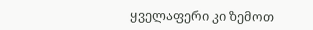ყველაფერი კი ზემოთ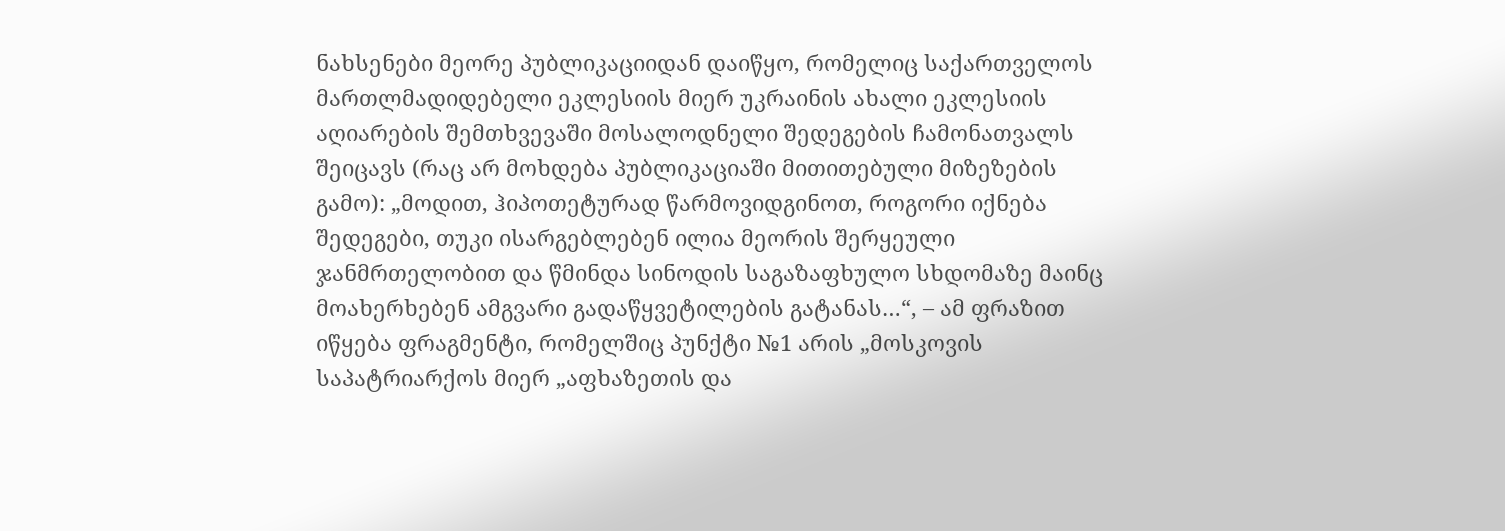ნახსენები მეორე პუბლიკაციიდან დაიწყო, რომელიც საქართველოს მართლმადიდებელი ეკლესიის მიერ უკრაინის ახალი ეკლესიის აღიარების შემთხვევაში მოსალოდნელი შედეგების ჩამონათვალს შეიცავს (რაც არ მოხდება პუბლიკაციაში მითითებული მიზეზების გამო): „მოდით, ჰიპოთეტურად წარმოვიდგინოთ, როგორი იქნება შედეგები, თუკი ისარგებლებენ ილია მეორის შერყეული ჯანმრთელობით და წმინდა სინოდის საგაზაფხულო სხდომაზე მაინც მოახერხებენ ამგვარი გადაწყვეტილების გატანას…“, – ამ ფრაზით იწყება ფრაგმენტი, რომელშიც პუნქტი №1 არის „მოსკოვის საპატრიარქოს მიერ „აფხაზეთის და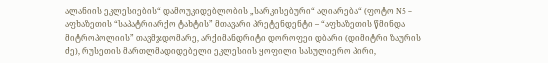ალანიის ეკლესიების“ დამოუკიდებლობის „სარკისებური“ აღიარება“ (ფოტო N5 – აფხაზეთის “საპატრიარქო ტახტის” მთავარი პრეტენდენტი – “აფხაზეთის წმინდა მიტროპოლიის” თავმჯდომარე, არქიმანდრიტი დოროფეი დბარი (დიმიტრი ზაურის ძე), რუსეთის მართლმადიდებელი ეკლესიის ყოფილი სასულიერო პირი,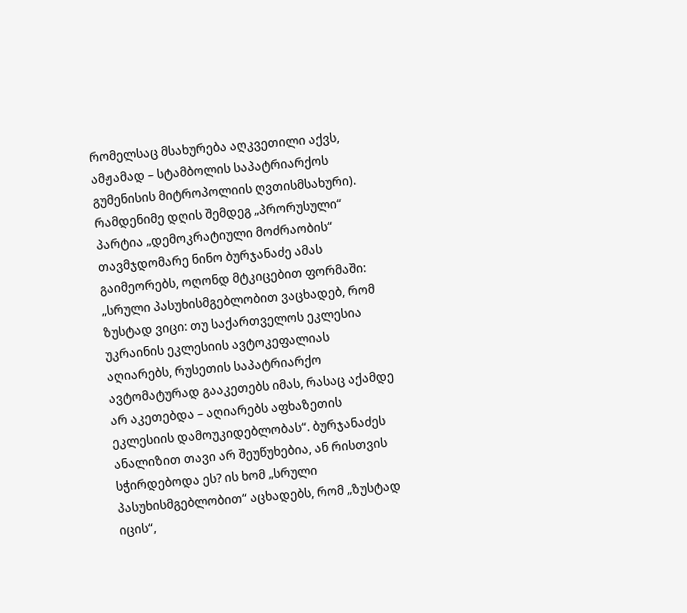რომელსაც მსახურება აღკვეთილი აქვს, ამჟამად – სტამბოლის საპატრიარქოს გუმენისის მიტროპოლიის ღვთისმსახური).
რამდენიმე დღის შემდეგ „პრორუსული“ პარტია „დემოკრატიული მოძრაობის“ თავმჯდომარე ნინო ბურჯანაძე ამას გაიმეორებს, ოღონდ მტკიცებით ფორმაში: „სრული პასუხისმგებლობით ვაცხადებ, რომ ზუსტად ვიცი: თუ საქართველოს ეკლესია უკრაინის ეკლესიის ავტოკეფალიას აღიარებს, რუსეთის საპატრიარქო ავტომატურად გააკეთებს იმას, რასაც აქამდე არ აკეთებდა – აღიარებს აფხაზეთის ეკლესიის დამოუკიდებლობას“. ბურჯანაძეს ანალიზით თავი არ შეუწუხებია, ან რისთვის სჭირდებოდა ეს? ის ხომ „სრული პასუხისმგებლობით“ აცხადებს, რომ „ზუსტად იცის“,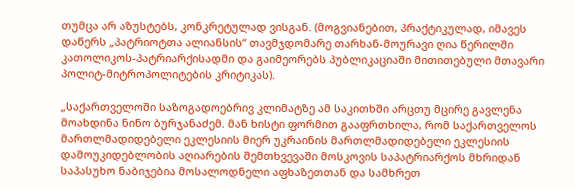თუმცა არ აზუსტებს, კონკრეტულად ვისგან. (მოგვიანებით, პრაქტიკულად, იმავეს დაწერს „პატრიოტთა ალიანსის“ თავმჯდომარე თარხან-მოურავი ღია წერილში კათოლიკოს-პატრიარქისადმი და გაიმეორებს პუბლიკაციაში მითითებული მთავარი პოლიტ-მიტროპოლიტების კრიტიკას).

„საქართველოში საზოგადოებრივ კლიმატზე ამ საკითხში არცთუ მცირე გავლენა მოახდინა ნინო ბურჯანაძემ. მან ხისტი ფორმით გააფრთხილა, რომ საქართველოს მართლმადიდებელი ეკლესიის მიერ უკრაინის მართლმადიდებელი ეკლესიის დამოუკიდებლობის აღიარების შემთხვევაში მოსკოვის საპატრიარქოს მხრიდან საპასუხო ნაბიჯებია მოსალოდნელი აფხაზეთთან და სამხრეთ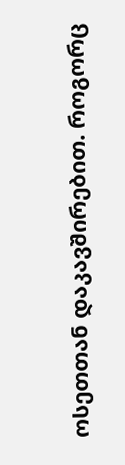ოსეთთან დაკავშირებით. როგორც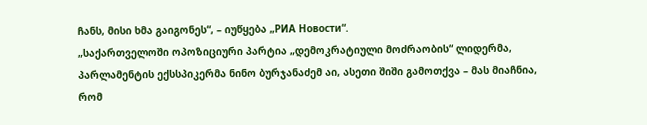ჩანს, მისი ხმა გაიგონეს“, – იუწყება „РИА Новости“.
„საქართველოში ოპოზიციური პარტია „დემოკრატიული მოძრაობის“ ლიდერმა, პარლამენტის ექსსპიკერმა ნინო ბურჯანაძემ აი, ასეთი შიში გამოთქვა – მას მიაჩნია, რომ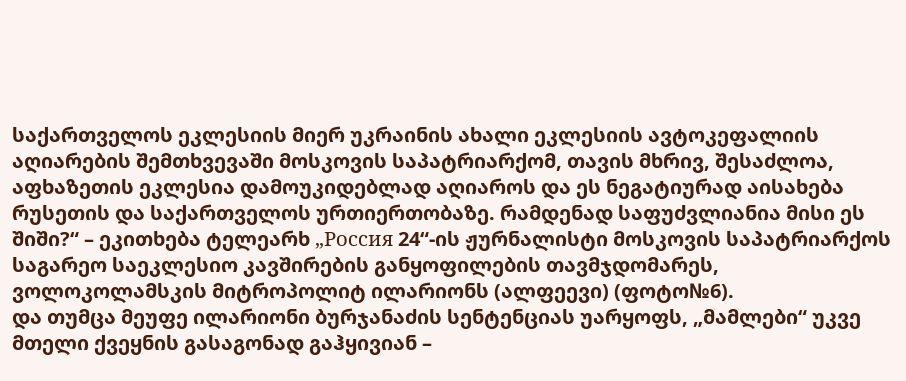საქართველოს ეკლესიის მიერ უკრაინის ახალი ეკლესიის ავტოკეფალიის აღიარების შემთხვევაში მოსკოვის საპატრიარქომ, თავის მხრივ, შესაძლოა, აფხაზეთის ეკლესია დამოუკიდებლად აღიაროს და ეს ნეგატიურად აისახება რუსეთის და საქართველოს ურთიერთობაზე. რამდენად საფუძვლიანია მისი ეს შიში?“ – ეკითხება ტელეარხ „Россия 24“-ის ჟურნალისტი მოსკოვის საპატრიარქოს საგარეო საეკლესიო კავშირების განყოფილების თავმჯდომარეს, ვოლოკოლამსკის მიტროპოლიტ ილარიონს (ალფეევი) (ფოტო№6).
და თუმცა მეუფე ილარიონი ბურჯანაძის სენტენციას უარყოფს, „მამლები“ უკვე მთელი ქვეყნის გასაგონად გაჰყივიან –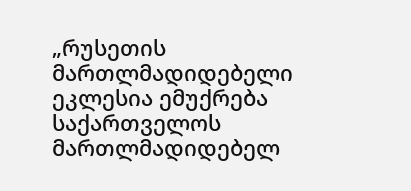„რუსეთის მართლმადიდებელი ეკლესია ემუქრება საქართველოს მართლმადიდებელ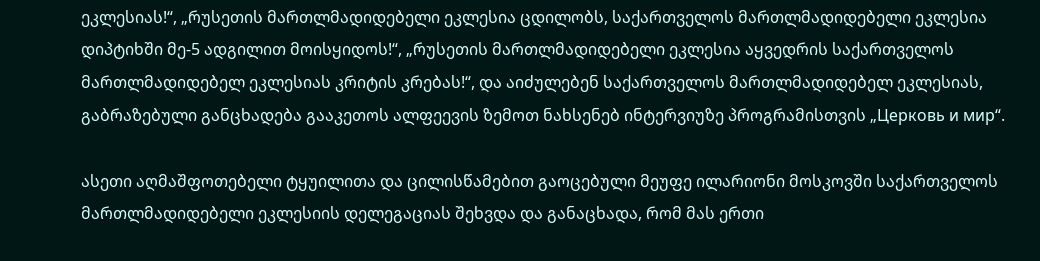ეკლესიას!“, „რუსეთის მართლმადიდებელი ეკლესია ცდილობს, საქართველოს მართლმადიდებელი ეკლესია დიპტიხში მე-5 ადგილით მოისყიდოს!“, „რუსეთის მართლმადიდებელი ეკლესია აყვედრის საქართველოს მართლმადიდებელ ეკლესიას კრიტის კრებას!“, და აიძულებენ საქართველოს მართლმადიდებელ ეკლესიას, გაბრაზებული განცხადება გააკეთოს ალფეევის ზემოთ ნახსენებ ინტერვიუზე პროგრამისთვის „Церковь и мир“.

ასეთი აღმაშფოთებელი ტყუილითა და ცილისწამებით გაოცებული მეუფე ილარიონი მოსკოვში საქართველოს მართლმადიდებელი ეკლესიის დელეგაციას შეხვდა და განაცხადა, რომ მას ერთი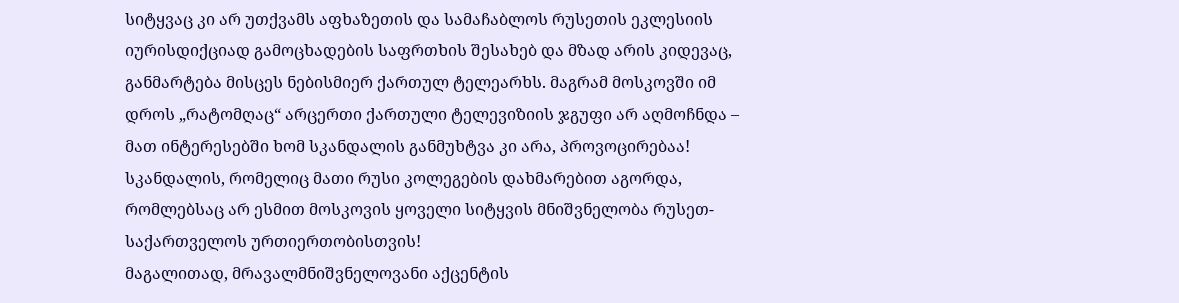სიტყვაც კი არ უთქვამს აფხაზეთის და სამაჩაბლოს რუსეთის ეკლესიის იურისდიქციად გამოცხადების საფრთხის შესახებ და მზად არის კიდევაც, განმარტება მისცეს ნებისმიერ ქართულ ტელეარხს. მაგრამ მოსკოვში იმ დროს „რატომღაც“ არცერთი ქართული ტელევიზიის ჯგუფი არ აღმოჩნდა – მათ ინტერესებში ხომ სკანდალის განმუხტვა კი არა, პროვოცირებაა! სკანდალის, რომელიც მათი რუსი კოლეგების დახმარებით აგორდა, რომლებსაც არ ესმით მოსკოვის ყოველი სიტყვის მნიშვნელობა რუსეთ-საქართველოს ურთიერთობისთვის!
მაგალითად, მრავალმნიშვნელოვანი აქცენტის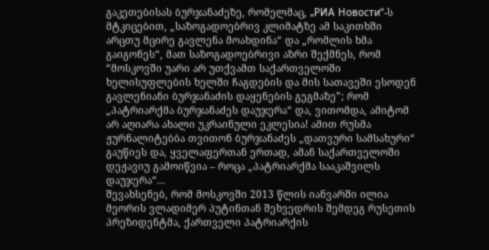გაკეთებისას ბურჯანაძეზე, რომელმაც, „РИА Новости“-ს მტკიცებით, „საზოგადოებრივ კლიმატზე ამ საკითხში არცთუ მცირე გავლენა მოახდინა“ და „რომლის ხმა გაიგონეს“, მათ საზოგადოებრივი აზრი შექმნეს, რომ “მოსკოვში უარი არ უთქვამთ საქართველოში ხელისუფლების ხელში ჩაგდების და მის სათავეში ესოდენ გავლენიანი ბურჯანაძის დაყენების გეგმაზე”; რომ „პატრიარქმა ბურჯანაძეს დაუჯერა“ და, ვითომდა, ამიტომ არ აღიარა ახალი უკრაინული ეკლესია! ამით რუსმა ჟურნალიტებბა თვითონ ბურჯანაძეს „დათვური სამსახური“ გაუწიეს და, ყველაფერთან ერთად, ამან საქართველოში დეჟავიუ გამოიწვია – როცა „პატრიარქმა სააკაშვილს დაუჯერა“…
შევახსენებ, რომ მოსკოვში 2013 წლის იანვარში ილია მეორის ვლადიმერ პუტინთან შეხვედრის შემდეგ რუსეთის პრეზიდენტმა, ქართველი პატრიარქის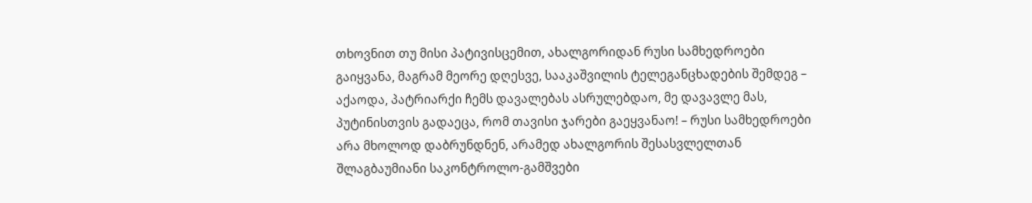თხოვნით თუ მისი პატივისცემით, ახალგორიდან რუსი სამხედროები გაიყვანა, მაგრამ მეორე დღესვე, სააკაშვილის ტელეგანცხადების შემდეგ – აქაოდა, პატრიარქი ჩემს დავალებას ასრულებდაო, მე დავავლე მას, პუტინისთვის გადაეცა, რომ თავისი ჯარები გაეყვანაო! – რუსი სამხედროები არა მხოლოდ დაბრუნდნენ, არამედ ახალგორის შესასვლელთან შლაგბაუმიანი საკონტროლო-გამშვები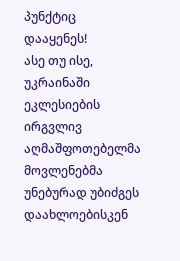პუნქტიც დააყენეს!
ასე თუ ისე, უკრაინაში ეკლესიების ირგვლივ აღმაშფოთებელმა მოვლენებმა უნებურად უბიძგეს დაახლოებისკენ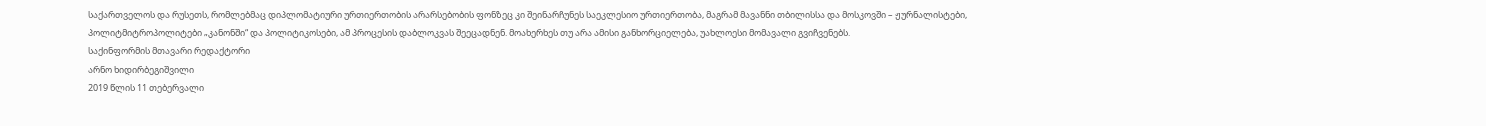საქართველოს და რუსეთს, რომლებმაც დიპლომატიური ურთიერთობის არარსებობის ფონზეც კი შეინარჩუნეს საეკლესიო ურთიერთობა, მაგრამ მავანნი თბილისსა და მოსკოვში – ჟურნალისტები, პოლიტმიტროპოლიტები „კანონში“ და პოლიტიკოსები, ამ პროცესის დაბლოკვას შეეცადნენ. მოახერხეს თუ არა ამისი განხორციელება, უახლოესი მომავალი გვიჩვენებს.
საქინფორმის მთავარი რედაქტორი
არნო ხიდირბეგიშვილი
2019 წლის 11 თებერვალი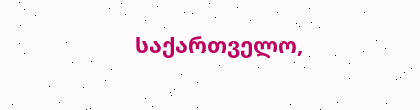საქართველო,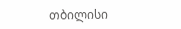თბილისი